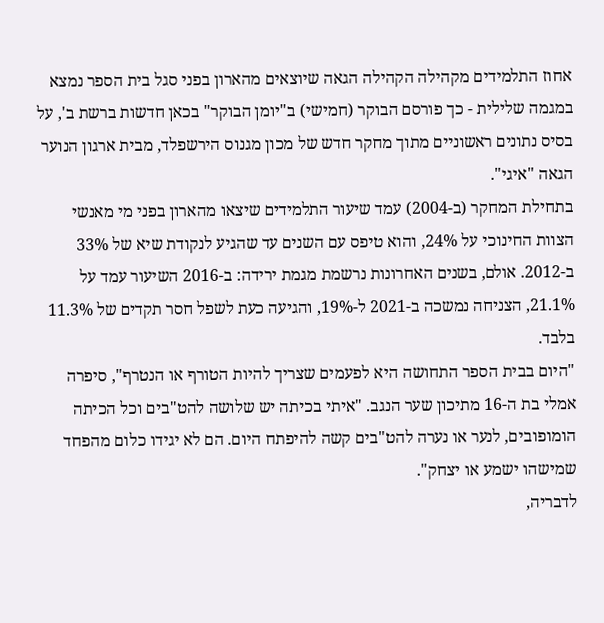אחוז התלמידים מקהילה הקהילה הגאה שיוצאים מהארון בפני סגל בית הספר נמצא במגמה שלילית - כך פורסם הבוקר (חמישי) ב"יומן הבוקר" בכאן חדשות ברשת ב', על בסיס נתונים ראשוניים מתוך מחקר חדש של מכון מגנוס הירשפלד, מבית ארגון הנוער הגאה "איגי".
בתחילת המחקר (ב-2004) עמד שיעור התלמידים שיצאו מהארון בפני מי מאנשי הצוות החינוכי על 24%, והוא טיפס עם השנים עד שהגיע לנקודת שיא של 33% ב-2012. אולם, בשנים האחרונות נרשמת מגמת ירידה: ב-2016 השיעור עמד על 21.1%, הצניחה נמשכה ב-2021 ל-19%, והגיעה כעת לשפל חסר תקדים של 11.3% בלבד.
"היום בבית הספר התחושה היא לפעמים שצריך להיות הטורף או הנטרף", סיפרה אמלי בת ה-16 מתיכון שער הנגב. "איתי בכיתה יש שלושה להט"בים וכל הכיתה הומופובים, לנער או נערה להט"בים קשה להיפתח היום. הם לא יגידו כלום מהפחד שמישהו ישמע או יצחק".
לדבריה,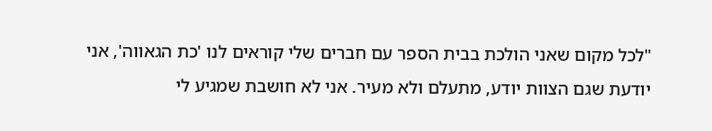"לכל מקום שאני הולכת בבית הספר עם חברים שלי קוראים לנו 'כת הגאווה', אני יודעת שגם הצוות יודע, מתעלם ולא מעיר. אני לא חושבת שמגיע לי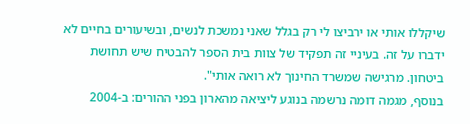שיקללו אותי או ירביצו לי רק בגלל שאני נמשכת לנשים, ובשיעורים בחיים לא ידברו על זה. בעיניי זה תפקיד של צוות בית הספר להבטיח שיש תחושת ביטחון. מרגישה שמשרד החינוך לא רואה אותי".
בנוסף, מגמה דומה נרשמה בנוגע ליציאה מהארון בפני ההורים: ב-2004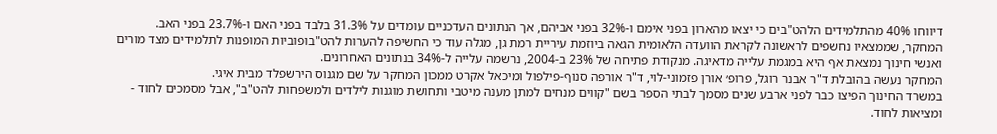דיווחו 40% מהתלמידים הלהט"בים כי יצאו מהארון בפני אימם ו-32% בפני אביהם, אך הנתונים העדכניים עומדים על 31.3% בלבד בפני האם ו-23.7% בפני האב.
המחקר, שממצאיו נחשפים לראשונה לקראת הוועדה הלאומית הגאה ביוזמת עיריית רמת גן, מגלה עוד כי החשיפה להערות להט"בופוביות המופנות לתלמידים מצד מורים ואנשי חינוך נמצאת אף היא במגמת עלייה מדאיגה. מנקודת פתיחה של 23% ב-2004, נרשמה עלייה ל-34% בנתונים האחרונים.
המחקר נעשה בהובלת ד"ר אבנר רוגל, פרופ׳ אורן פזמוני-לוי, ד"ר אורפה סנוף-פילפול ומיכאל אקרט ממכון המחקר על שם מגנוס הירשפלד מבית איגי.
במשרד החינוך הפיצו כבר לפני ארבע שנים מסמך לבתי הספר בשם "קווים מנחים למתן מענה מיטבי ותחושת מוגנות לילדים ולמשפחות להט"ב", אבל מסמכים לחוד - ומציאות לחוד.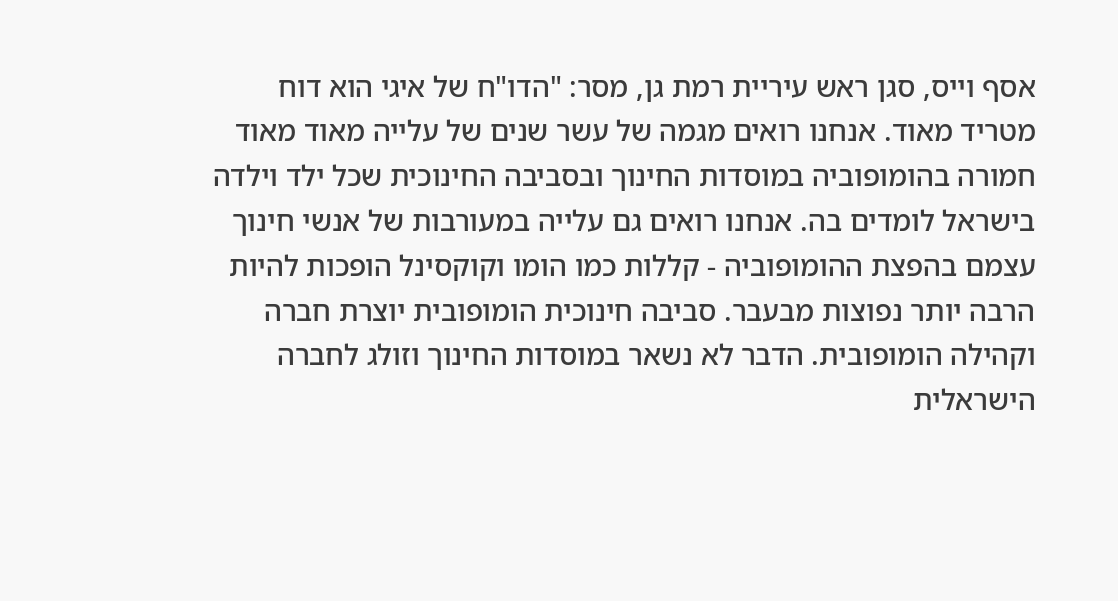אסף וייס, סגן ראש עיריית רמת גן, מסר: "הדו"ח של איגי הוא דוח מטריד מאוד. אנחנו רואים מגמה של עשר שנים של עלייה מאוד מאוד חמורה בהומופוביה במוסדות החינוך ובסביבה החינוכית שכל ילד וילדה בישראל לומדים בה. אנחנו רואים גם עלייה במעורבות של אנשי חינוך עצמם בהפצת ההומופוביה - קללות כמו הומו וקוקסינל הופכות להיות הרבה יותר נפוצות מבעבר. סביבה חינוכית הומופובית יוצרת חברה וקהילה הומופובית. הדבר לא נשאר במוסדות החינוך וזולג לחברה הישראלית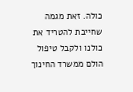כולה. זאת מגמה שחייבת להטריד את כולנו ולקבל טיפול הולם ממשרד החינוך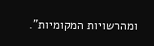ומהרשויות המקומיות".